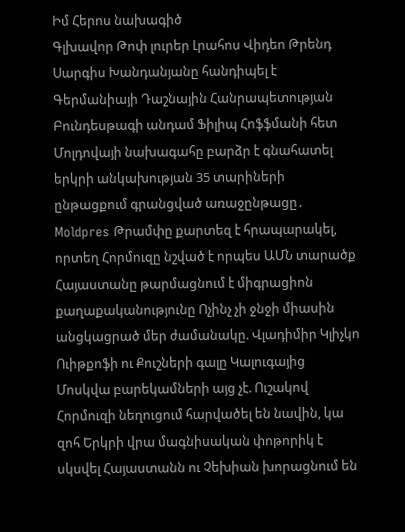Իմ Հերոս նախագիծ
Գլխավոր Թոփ լուրեր Լրահոս Վիդեո Թրենդ
Սարգիս Խանդանյանը հանդիպել է Գերմանիայի Դաշնային Հանրապետության Բունդեսթագի անդամ Ֆիլիպ Հոֆֆմանի հետ Մոլդովայի նախագահը բարձր է գնահատել երկրի անկախության 35 տարիների ընթացքում գրանցված առաջընթացը․ Moldpres Թրամփը քարտեզ է հրապարակել, որտեղ Հորմուզը նշված է որպես ԱՄՆ տարածք Հայաստանը թարմացնում է միգրացիոն քաղաքականությունը Ոչինչ չի ջնջի միասին անցկացրած մեր ժամանակը. Վլադիմիր Կլիչկո Ուիթքոֆի ու Քուշների գալը Կալուգայից Մոսկվա բարեկամների այց չէ. Ուշակով Հորմուզի նեղուցում հարվածել են նավին, կա զոհ Երկրի վրա մագնիսական փոթորիկ է սկսվել Հայաստանն ու Չեխիան խորացնում են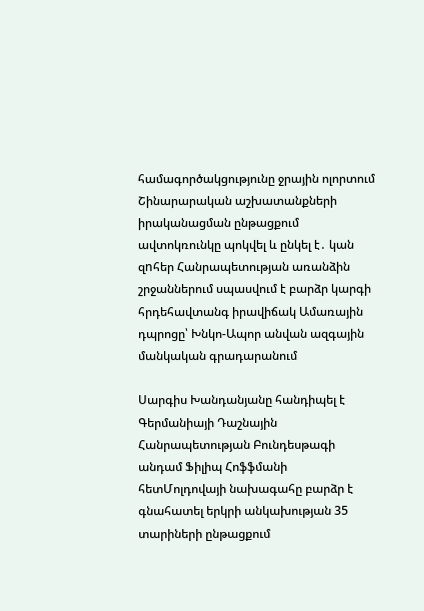համագործակցությունը ջրային ոլորտում Շինարարական աշխատանքների իրականացման ընթացքում ավտոկռունկը պոկվել և ընկել է․ կան զnհեր Հանրապետության առանձին շրջաններում սպասվում է բարձր կարգի հրդեհավտանգ իրավիճակ Ամառային դպրոցը՝ Խնկո-Ապոր անվան ազգային մանկական գրադարանում

Սարգիս Խանդանյանը հանդիպել է Գերմանիայի Դաշնային Հանրապետության Բունդեսթագի անդամ Ֆիլիպ Հոֆֆմանի հետՄոլդովայի նախագահը բարձր է գնահատել երկրի անկախության 35 տարիների ընթացքում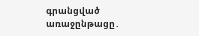գրանցված առաջընթացը․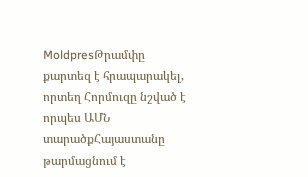MoldpresԹրամփը քարտեզ է հրապարակել, որտեղ Հորմուզը նշված է որպես ԱՄՆ տարածքՀայաստանը թարմացնում է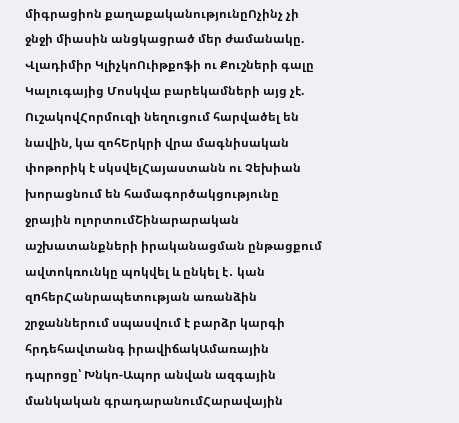միգրացիոն քաղաքականությունըՈչինչ չի ջնջի միասին անցկացրած մեր ժամանակը. Վլադիմիր ԿլիչկոՈւիթքոֆի ու Քուշների գալը Կալուգայից Մոսկվա բարեկամների այց չէ. ՈւշակովՀորմուզի նեղուցում հարվածել են նավին, կա զոհԵրկրի վրա մագնիսական փոթորիկ է սկսվելՀայաստանն ու Չեխիան խորացնում են համագործակցությունը ջրային ոլորտումՇինարարական աշխատանքների իրականացման ընթացքում ավտոկռունկը պոկվել և ընկել է․ կան զnհերՀանրապետության առանձին շրջաններում սպասվում է բարձր կարգի հրդեհավտանգ իրավիճակԱմառային դպրոցը՝ Խնկո-Ապոր անվան ազգային մանկական գրադարանումՀարավային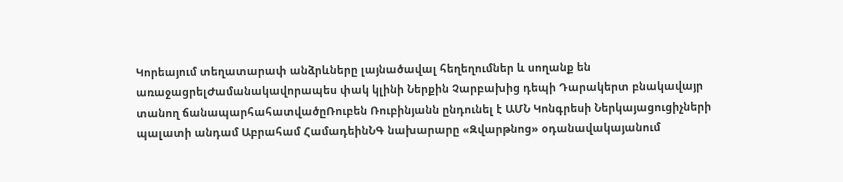Կորեայում տեղատարափ անձրևները լայնածավալ հեղեղումներ և սողանք են առաջացրելԺամանակավորապես փակ կլինի Ներքին Չարբախից դեպի Դարակերտ բնակավայր տանող ճանապարհահատվածըՌուբեն Ռուբինյանն ընդունել է ԱՄՆ Կոնգրեսի Ներկայացուցիչների պալատի անդամ Աբրահամ ՀամադեինՆԳ նախարարը «Զվարթնոց» օդանավակայանում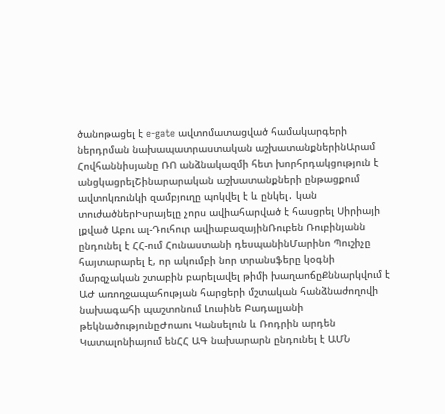ծանոթացել է e-gate ավտոմատացված համակարգերի ներդրման նախապատրաստական աշխատանքներինԱրամ Հովհաննիսյանը ՌՈ անձնակազմի հետ խորհրդակցություն է անցկացրելՇինարարական աշխատանքների ընթացքում ավտոկռունկի զամբյուղը պոկվել է և ընկել․ կան տուժածներԻսրայելը չորս ավիահարված է հասցրել Սիրիայի լքված Աբու ալ-Դուհուր ավիաբազայինՌուբեն Ռուբինյանն ընդունել է ՀՀ-ում Հունաստանի դեսպանինՄարինո Պուշիչը հայտարարել է, որ ակումբի նոր տրանսֆերը կօգնի մարզչական շտաբին բարելավել թիմի խաղաոճըՔննարկվում է ԱԺ առողջապահության հարցերի մշտական հանձնաժողովի նախագահի պաշտոնում Լուսինե Բադալյանի թեկնածությունըԺոաու Կանսելուն և Ռոդրին արդեն Կատալոնիայում ենՀՀ ԱԳ նախարարն ընդունել է ԱՄՆ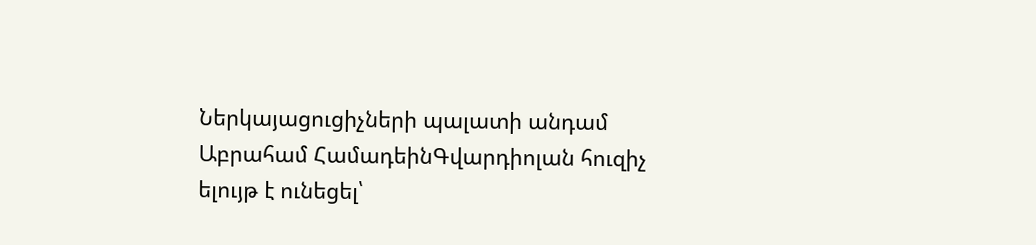Ներկայացուցիչների պալատի անդամ Աբրահամ ՀամադեինԳվարդիոլան հուզիչ ելույթ է ունեցել՝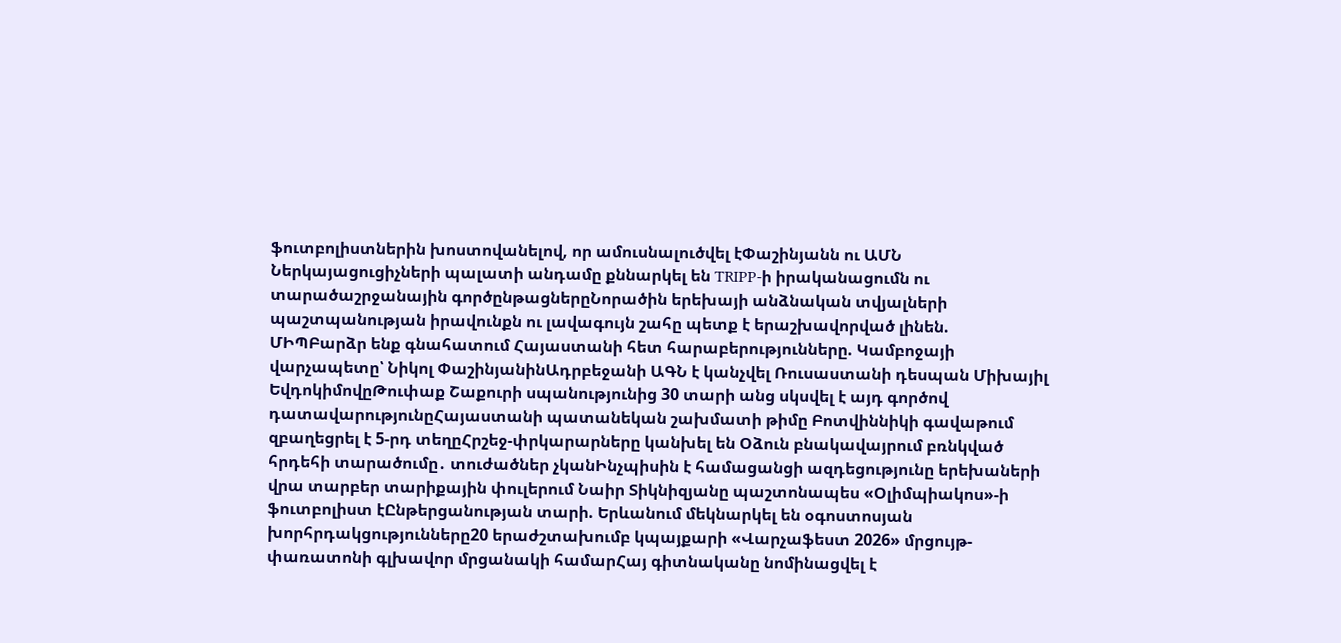ֆուտբոլիստներին խոստովանելով, որ ամուսնալուծվել էՓաշինյանն ու ԱՄՆ Ներկայացուցիչների պալատի անդամը քննարկել են TRIPP-ի իրականացումն ու տարածաշրջանային գործընթացներըՆորածին երեխայի անձնական տվյալների պաշտպանության իրավունքն ու լավագույն շահը պետք է երաշխավորված լինեն. ՄԻՊԲարձր ենք գնահատում Հայաստանի հետ հարաբերությունները. Կամբոջայի վարչապետը՝ Նիկոլ ՓաշինյանինԱդրբեջանի ԱԳՆ է կանչվել Ռուսաստանի դեսպան Միխայիլ ԵվդոկիմովըԹուփաք Շաքուրի սպանությունից 30 տարի անց սկսվել է այդ գործով դատավարությունըՀայաստանի պատանեկան շախմատի թիմը Բոտվիննիկի գավաթում զբաղեցրել է 5-րդ տեղըՀրշեջ-փրկարարները կանխել են Օձուն բնակավայրում բռնկված հրդեհի տարածումը․ տուժածներ չկանԻնչպիսին է համացանցի ազդեցությունը երեխաների վրա տարբեր տարիքային փուլերում Նաիր Տիկնիզյանը պաշտոնապես «Օլիմպիակոս»-ի ֆուտբոլիստ էԸնթերցանության տարի. Երևանում մեկնարկել են օգոստոսյան խորհրդակցությունները20 երաժշտախումբ կպայքարի «Վարչաֆեստ 2026» մրցույթ-փառատոնի գլխավոր մրցանակի համարՀայ գիտնականը նոմինացվել է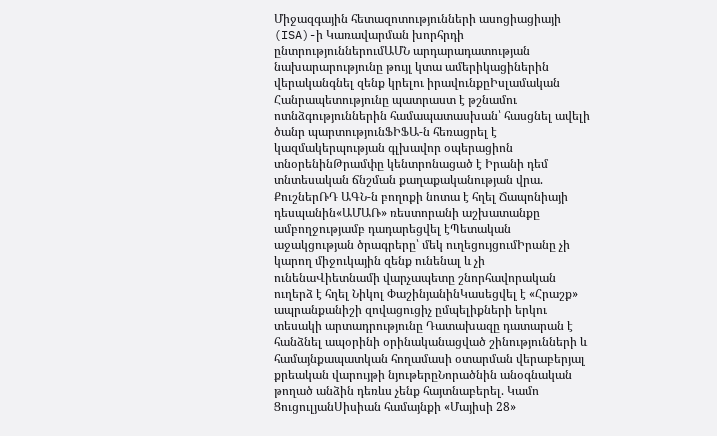Միջազգային հետազոտությունների ասոցիացիայի (ISA)-ի Կառավարման խորհրդի ընտրություններումԱՄՆ արդարադատության նախարարությունը թույլ կտա ամերիկացիներին վերականգնել զենք կրելու իրավունքըԻսլամական Հանրապետությունը պատրաստ է թշնամու ոտնձգություններին համապատասխան՝ հասցնել ավելի ծանր պարտությունՖԻՖԱ-ն հեռացրել է կազմակերպության գլխավոր օպերացիոն տնօրենինԹրամփը կենտրոնացած է Իրանի դեմ տնտեսական ճնշման քաղաքականության վրա. ՔուշներՌԴ ԱԳՆ-ն բողոքի նոտա է հղել Ճապոնիայի դեսպանին«ԱՄԱՌ» ռեստորանի աշխատանքը ամբողջությամբ դադարեցվել էՊետական աջակցության ծրագրերը՝ մեկ ուղեցույցումԻրանը չի կարող միջուկային զենք ունենալ և չի ունենաՎիետնամի վարչապետը շնորհավորական ուղերձ է հղել Նիկոլ ՓաշինյանինԿասեցվել է «Հրաշք» ապրանքանիշի զովացուցիչ ըմպելիքների երկու տեսակի արտադրությունը Դատախազը դատարան է հանձնել ապօրինի օրինականացված շինությունների և համայնքապատկան հողամասի օտարման վերաբերյալ քրեական վարույթի նյութերըՆորածնին անօգնական թողած անձին դեռևս չենք հայտնաբերել. Կամո ՑուցուլյանՍիսիան համայնքի «Մայիսի 28»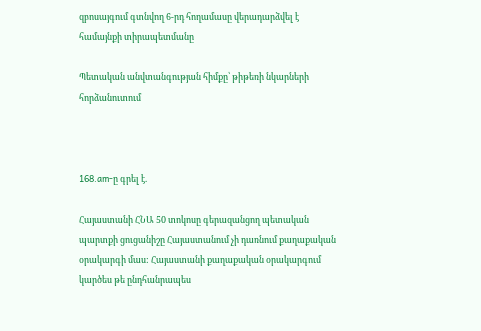զբոսայգում գտնվող 6-րդ հողամասը վերադարձվել է համայնքի տիրապետմանը

Պետական անվտանգության հիմքը՝ թիթեռի նկարների հորձանուտում



168.am-ը գրել է.

Հայաստանի ՀՆԱ 50 տոկոսը գերազանցող պետական պարտքի ցուցանիշը Հայաստանում չի դառնում քաղաքական օրակարգի մաս: Հայաստանի քաղաքական օրակարգում կարծես թե ընդհանրապես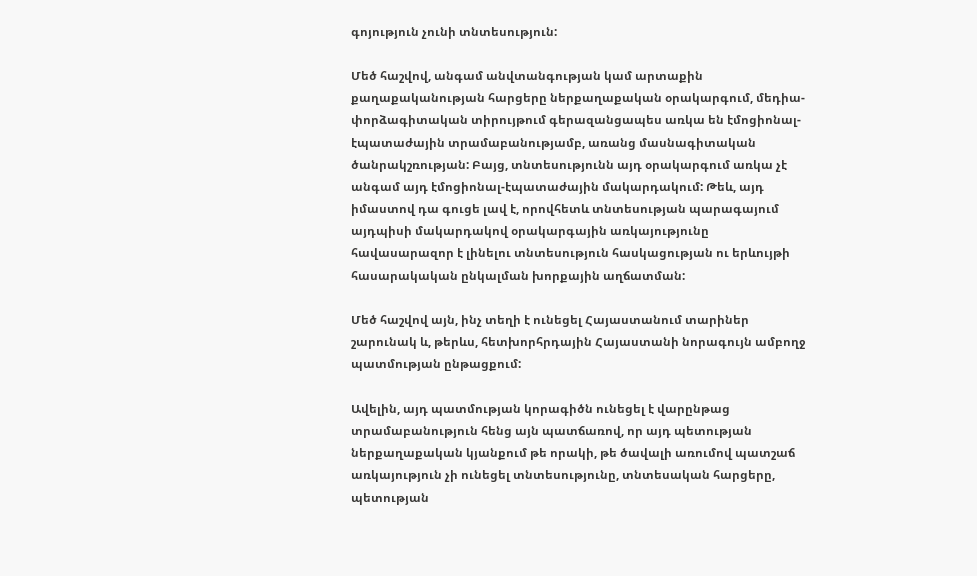գոյություն չունի տնտեսություն:

Մեծ հաշվով, անգամ անվտանգության կամ արտաքին քաղաքականության հարցերը ներքաղաքական օրակարգում, մեդիա-փորձագիտական տիրույթում գերազանցապես առկա են էմոցիոնալ-էպատաժային տրամաբանությամբ, առանց մասնագիտական ծանրակշռության: Բայց, տնտեսությունն այդ օրակարգում առկա չէ անգամ այդ էմոցիոնալ-էպատաժային մակարդակում: Թեև, այդ իմաստով դա գուցե լավ է, որովհետև տնտեսության պարագայում այդպիսի մակարդակով օրակարգային առկայությունը հավասարազոր է լինելու տնտեսություն հասկացության ու երևույթի հասարակական ընկալման խորքային աղճատման:

Մեծ հաշվով այն, ինչ տեղի է ունեցել Հայաստանում տարիներ շարունակ և, թերևս, հետխորհրդային Հայաստանի նորագույն ամբողջ պատմության ընթացքում:

Ավելին, այդ պատմության կորագիծն ունեցել է վարընթաց տրամաբանություն հենց այն պատճառով, որ այդ պետության ներքաղաքական կյանքում թե որակի, թե ծավալի առումով պատշաճ առկայություն չի ունեցել տնտեսությունը, տնտեսական հարցերը, պետության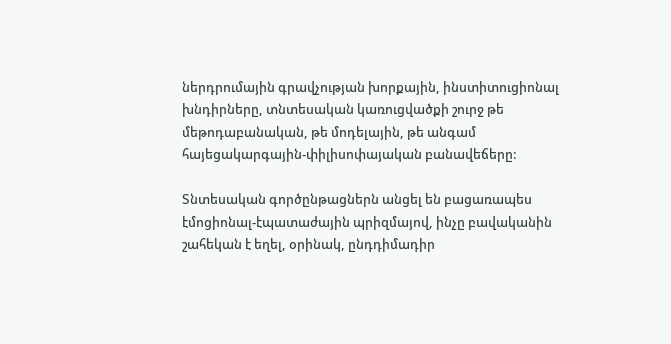ներդրումային գրավչության խորքային, ինստիտուցիոնալ խնդիրները, տնտեսական կառուցվածքի շուրջ թե մեթոդաբանական, թե մոդելային, թե անգամ հայեցակարգային-փիլիսոփայական բանավեճերը:

Տնտեսական գործընթացներն անցել են բացառապես էմոցիոնալ-էպատաժային պրիզմայով, ինչը բավականին շահեկան է եղել, օրինակ, ընդդիմադիր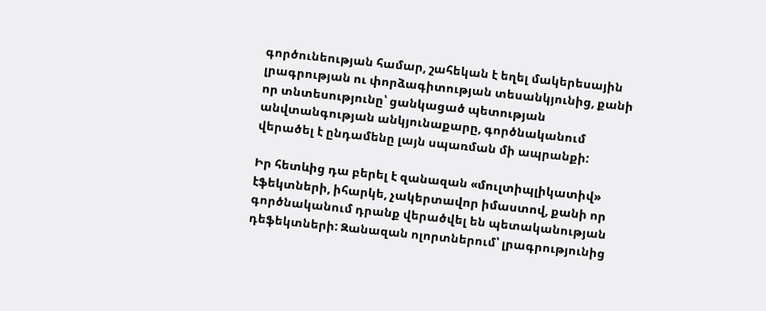գործունեության համար, շահեկան է եղել մակերեսային լրագրության ու փորձագիտության տեսանկյունից, քանի որ տնտեսությունը՝ ցանկացած պետության անվտանգության անկյունաքարը, գործնականում վերածել է ընդամենը լայն սպառման մի ապրանքի:

Իր հետևից դա բերել է զանազան «մուլտիպլիկատիվ» էֆեկտների, իհարկե, չակերտավոր իմաստով, քանի որ գործնականում դրանք վերածվել են պետականության դեֆեկտների: Զանազան ոլորտներում՝ լրագրությունից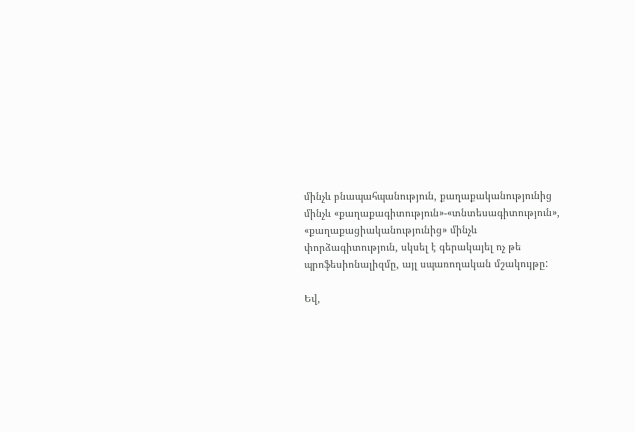մինչև բնապահպանություն, քաղաքականությունից մինչև «քաղաքագիտություն»-«տնտեսագիտություն», «քաղաքացիականությունից» մինչև փորձագիտություն, սկսել է գերակայել ոչ թե պրոֆեսիոնալիզմը, այլ սպառողական մշակույթը:

Եվ,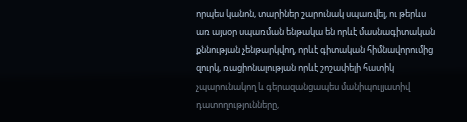որպես կանոն, տարիներ շարունակ սպառվել, ու թերևս առ այսօր սպառման ենթակա են որևէ մասնագիտական քննության չենթարկվող, որևէ գիտական հիմնավորումից զուրկ, ռացիոնալության որևէ շոշափելի հատիկ չպարունակող և գերազանցապես մանիպուլյատիվ դատողությունները,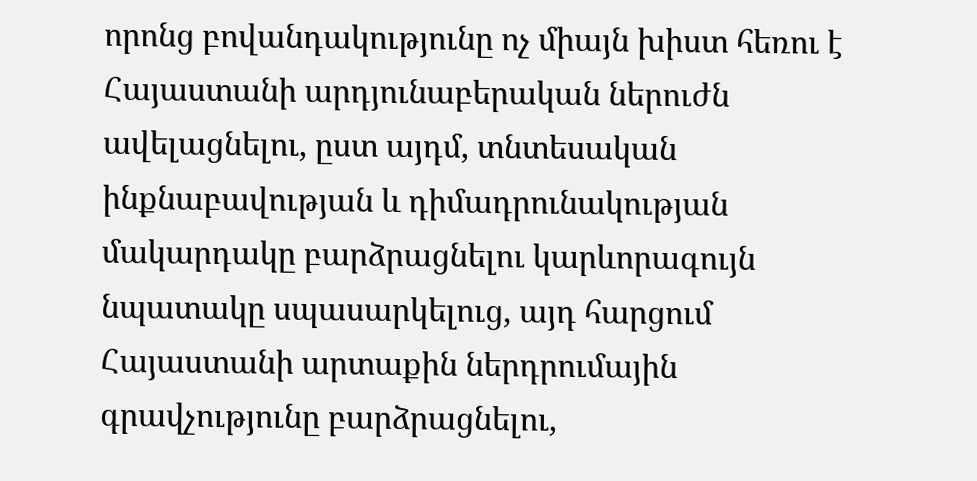որոնց բովանդակությունը ոչ միայն խիստ հեռու է Հայաստանի արդյունաբերական ներուժն ավելացնելու, ըստ այդմ, տնտեսական ինքնաբավության և դիմադրունակության մակարդակը բարձրացնելու կարևորագույն նպատակը սպասարկելուց, այդ հարցում Հայաստանի արտաքին ներդրումային գրավչությունը բարձրացնելու,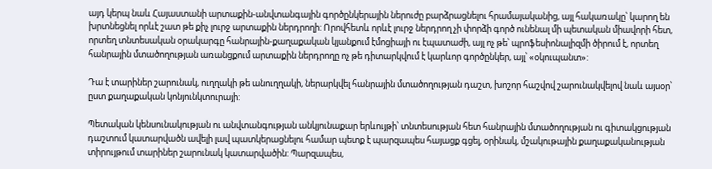այդ կերպ նաև Հայաստանի արտաքին-անվտանգային գործընկերային ներուժը բարձրացնելու հրամայականից, այլ հակառակը՝ կարող են խրտնեցնել որևէ շատ թե քիչ լուրջ արտաքին ներդրողի: Որովհետև որևէ լուրջ ներդրող չի փորձի գործ ունենալ մի պետական միավորի հետ, որտեղ տնտեսական օրակարգը հանրային-քաղաքական կյանքում էմոցիայի ու էպատաժի, այլ ոչ թե՝ պրոֆեսիոնալիզմի ծիրում է, որտեղ հանրային մտածողության առանցքում արտաքին ներդրողը ոչ թե դիտարկվում է կարևոր գործընկեր, այլ՝ «օկուպանտ»:

Դա է տարիներ շարունակ, ուղղակի թե անուղղակի, ներարկվել հանրային մտածողության դաշտ, խոշոր հաշվով շարունակվելով նաև այսօր՝ ըստ քաղաքական կոնյունկտուրայի:

Պետական կենսունակության ու անվտանգության անկյունաքար երևույթի՝ տնտեսության հետ հանրային մտածողության ու գիտակցության դաշտում կատարվածն ավելի լավ պատկերացնելու համար պետք է պարզապես հայացք գցել, օրինակ, մշակութային քաղաքականության տիրույթում տարիներ շարունակ կատարվածին: Պարզապես,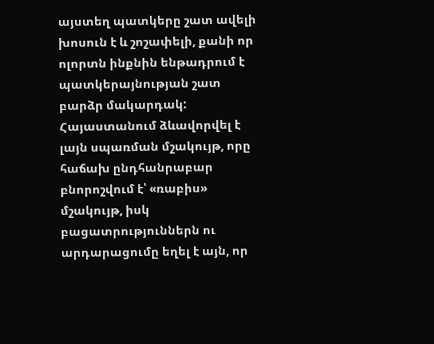այստեղ պատկերը շատ ավելի խոսուն է և շոշափելի, քանի որ ոլորտն ինքնին ենթադրում է պատկերայնության շատ բարձր մակարդակ: Հայաստանում ձևավորվել է լայն սպառման մշակույթ, որը հաճախ ընդհանրաբար բնորոշվում է՝ «ռաբիս» մշակույթ, իսկ բացատրություններն ու արդարացումը եղել է այն, որ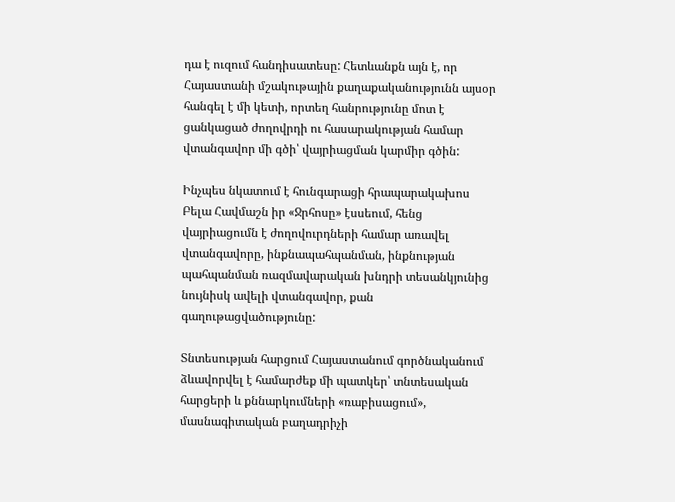դա է ուզում հանդիսատեսը: Հետևանքն այն է, որ Հայաստանի մշակութային քաղաքականությունն այսօր հանգել է մի կետի, որտեղ հանրությունը մոտ է ցանկացած ժողովրդի ու հասարակության համար վտանգավոր մի գծի՝ վայրիացման կարմիր գծին:

Ինչպես նկատում է հունգարացի հրապարակախոս Բելա Հավմաշն իր «Ջրհոսը» էսսեում, հենց վայրիացումն է ժողովուրդների համար առավել վտանգավորը, ինքնապահպանման, ինքնության պահպանման ռազմավարական խնդրի տեսանկյունից նույնիսկ ավելի վտանգավոր, քան գաղութացվածությունը:

Տնտեսության հարցում Հայաստանում գործնականում ձևավորվել է համարժեք մի պատկեր՝ տնտեսական հարցերի և քննարկումների «ռաբիսացում», մասնագիտական բաղադրիչի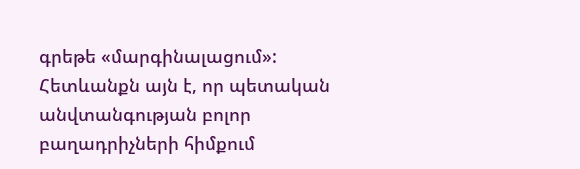գրեթե «մարգինալացում»: Հետևանքն այն է, որ պետական անվտանգության բոլոր բաղադրիչների հիմքում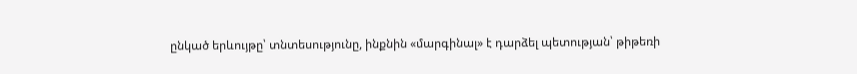ընկած երևույթը՝ տնտեսությունը, ինքնին «մարգինալ» է դարձել պետության՝ թիթեռի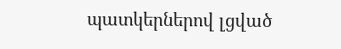պատկերներով լցված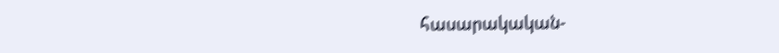հասարակական-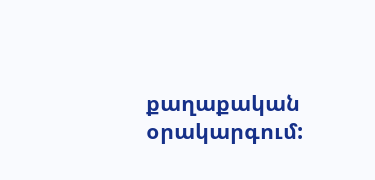քաղաքական օրակարգում: